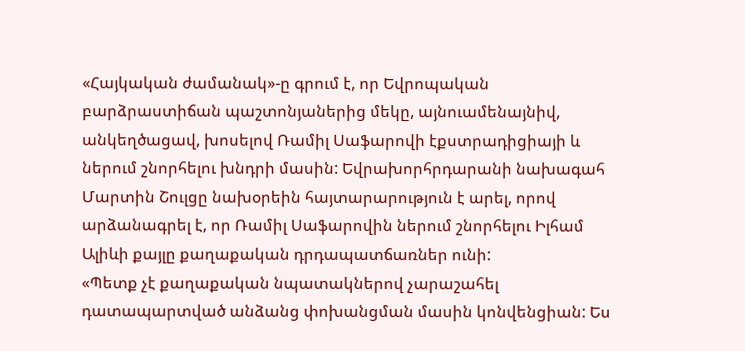«Հայկական ժամանակ»-ը գրում է, որ Եվրոպական բարձրաստիճան պաշտոնյաներից մեկը, այնուամենայնիվ, անկեղծացավ, խոսելով Ռամիլ Սաֆարովի էքստրադիցիայի և ներում շնորհելու խնդրի մասին: Եվրախորհրդարանի նախագահ Մարտին Շուլցը նախօրեին հայտարարություն է արել, որով արձանագրել է, որ Ռամիլ Սաֆարովին ներում շնորհելու Իլհամ Ալիևի քայլը քաղաքական դրդապատճառներ ունի:
«Պետք չէ քաղաքական նպատակներով չարաշահել դատապարտված անձանց փոխանցման մասին կոնվենցիան: Ես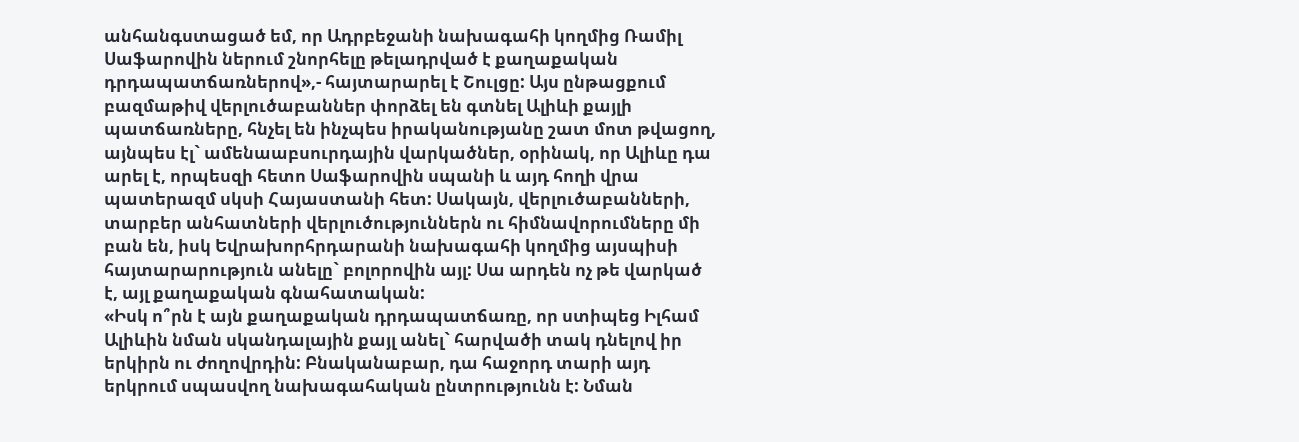անհանգստացած եմ, որ Ադրբեջանի նախագահի կողմից Ռամիլ Սաֆարովին ներում շնորհելը թելադրված է քաղաքական դրդապատճառներով»,- հայտարարել է Շուլցը: Այս ընթացքում բազմաթիվ վերլուծաբաններ փորձել են գտնել Ալիևի քայլի պատճառները, հնչել են ինչպես իրականությանը շատ մոտ թվացող, այնպես էլ` ամենաաբսուրդային վարկածներ, օրինակ, որ Ալիևը դա արել է, որպեսզի հետո Սաֆարովին սպանի և այդ հողի վրա պատերազմ սկսի Հայաստանի հետ: Սակայն, վերլուծաբանների, տարբեր անհատների վերլուծություններն ու հիմնավորումները մի բան են, իսկ Եվրախորհրդարանի նախագահի կողմից այսպիսի հայտարարություն անելը` բոլորովին այլ: Սա արդեն ոչ թե վարկած է, այլ քաղաքական գնահատական:
«Իսկ ո՞րն է այն քաղաքական դրդապատճառը, որ ստիպեց Իլհամ Ալիևին նման սկանդալային քայլ անել` հարվածի տակ դնելով իր երկիրն ու ժողովրդին: Բնականաբար, դա հաջորդ տարի այդ երկրում սպասվող նախագահական ընտրությունն է: Նման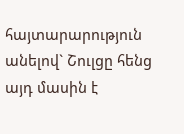հայտարարություն անելով` Շուլցը հենց այդ մասին է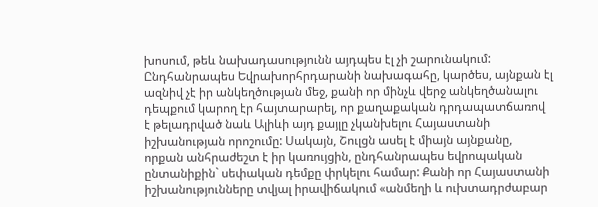խոսում, թեև նախադասությունն այդպես էլ չի շարունակում: Ընդհանրապես Եվրախորհրդարանի նախագահը, կարծես, այնքան էլ ազնիվ չէ իր անկեղծության մեջ, քանի որ մինչև վերջ անկեղծանալու դեպքում կարող էր հայտարարել, որ քաղաքական դրդապատճառով է թելադրված նաև Ալիևի այդ քայլը չկանխելու Հայաստանի իշխանության որոշումը: Սակայն, Շուլցն ասել է միայն այնքանը, որքան անհրաժեշտ է իր կառույցին, ընդհանրապես եվրոպական ընտանիքին` սեփական դեմքը փրկելու համար: Քանի որ Հայաստանի իշխանությունները տվյալ իրավիճակում «անմեղի և ուխտադրժաբար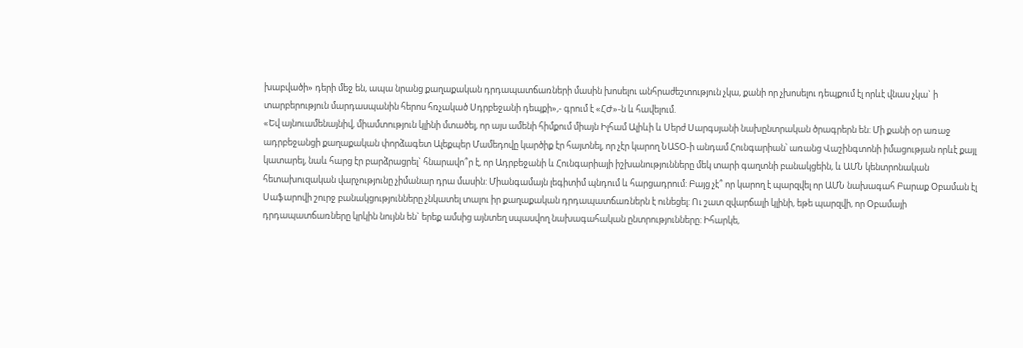խաբվածի» դերի մեջ են, ապա նրանց քաղաքական դրդապատճառների մասին խոսելու անհրաժեշտություն չկա, քանի որ չխոսելու դեպքում էլ որևէ վնաս չկա` ի տարբերություն մարդասպանին հերոս հռչակած Սդրբեջանի դեպքի»,- գրում է «ՀԺ»-ն և հավելում.
«Եվ այնուամենայնիվ, միամտություն կլինի մտածել, որ այս ամենի հիմքում միայն Իլհամ Ալիևի և Uերժ Սարգսյանի նախընտրական ծրագրերն են: Մի քանի օր առաջ ադրբեջանցի քաղաքական փորձագետ Ալեքպեր Մամեդովը կարծիք էր հայտնել, որ չէր կարող ՆԱՏՕ-ի անդամ Հունգարիան՝ առանց Վաշինգտոնի իմացության որևէ քայլ կատարել, նաև հարց էր բարձրացրել` հնարավո՞ր է, որ Ադրբեջանի և Հունգարիայի իշխանությունները մեկ տարի գաղտնի բանակցեին, և ԱՄՆ կենտրոնական հետախուզական վարչությունը չիմանար դրա մասին: Միանգամայն լեգիտիմ պնդում և հարցադրում: Բայց չէ՞ որ կարող է պարզվել որ ԱՄՆ նախագահ Բարաք Օբաման էլ Սաֆարովի շուրջ բանակցությունները չնկատել տալու իր քաղաքական դրդապատճառներն է ունեցել: Ու շատ զվարճալի կլինի, եթե պարզվի, որ Օբամայի դրդապատճառները կրկին նույնն են` երեք ամսից այնտեղ սպասվող նախագահական ընտրությունները: Իհարկե,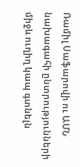Ռամիլ Սաֆարովի ու ԱՄՆ նախագահի ընտրությունների միջև ուղիղ կապ գտնելն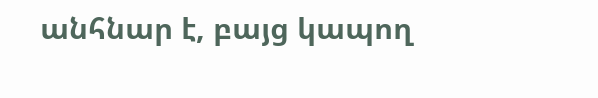անհնար է, բայց կապող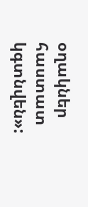օղակներ հաստատ կգտնվեն»: